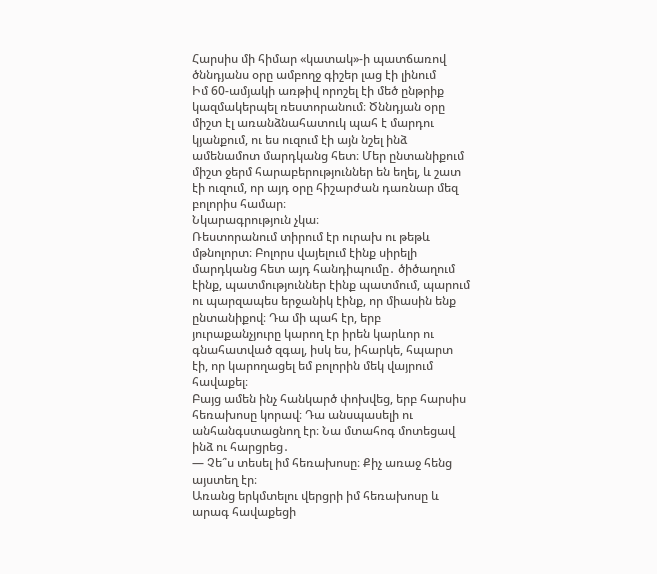Հարսիս մի հիմար «կատակ»-ի պատճառով ծննդյանս օրը ամբողջ գիշեր լաց էի լինում
Իմ 60-ամյակի առթիվ որոշել էի մեծ ընթրիք կազմակերպել ռեստորանում։ Ծննդյան օրը միշտ էլ առանձնահատուկ պահ է մարդու կյանքում, ու ես ուզում էի այն նշել ինձ ամենամոտ մարդկանց հետ։ Մեր ընտանիքում միշտ ջերմ հարաբերություններ են եղել, և շատ էի ուզում, որ այդ օրը հիշարժան դառնար մեզ բոլորիս համար։
Նկարագրություն չկա։
Ռեստորանում տիրում էր ուրախ ու թեթև մթնոլորտ։ Բոլորս վայելում էինք սիրելի մարդկանց հետ այդ հանդիպումը․ ծիծաղում էինք, պատմություններ էինք պատմում, պարում ու պարզապես երջանիկ էինք, որ միասին ենք ընտանիքով։ Դա մի պահ էր, երբ յուրաքանչյուրը կարող էր իրեն կարևոր ու գնահատված զգալ, իսկ ես, իհարկե, հպարտ էի, որ կարողացել եմ բոլորին մեկ վայրում հավաքել։
Բայց ամեն ինչ հանկարծ փոխվեց, երբ հարսիս հեռախոսը կորավ։ Դա անսպասելի ու անհանգստացնող էր։ Նա մտահոգ մոտեցավ ինձ ու հարցրեց․
— Չե՞ս տեսել իմ հեռախոսը։ Քիչ առաջ հենց այստեղ էր։
Առանց երկմտելու վերցրի իմ հեռախոսը և արագ հավաքեցի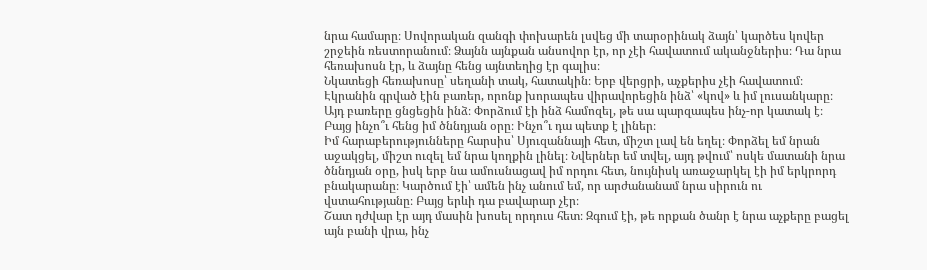նրա համարը։ Սովորական զանգի փոխարեն լսվեց մի տարօրինակ ձայն՝ կարծես կովեր շրջեին ռեստորանում։ Ձայնն այնքան անսովոր էր, որ չէի հավատում ականջներիս։ Դա նրա հեռախոսն էր, և ձայնը հենց այնտեղից էր գալիս։
Նկատեցի հեռախոսը՝ սեղանի տակ, հատակին։ Երբ վերցրի, աչքերիս չէի հավատում։ Էկրանին գրված էին բառեր, որոնք խորապես վիրավորեցին ինձ՝ «կով» և իմ լուսանկարը։ Այդ բառերը ցնցեցին ինձ։ Փորձում էի ինձ համոզել, թե սա պարզապես ինչ-որ կատակ է։ Բայց ինչո՞ւ հենց իմ ծննդյան օրը։ Ինչո՞ւ դա պետք է լիներ։
Իմ հարաբերությունները հարսիս՝ Սյուզաննայի հետ, միշտ լավ են եղել։ Փորձել եմ նրան աջակցել, միշտ ուզել եմ նրա կողքին լինել։ Նվերներ եմ տվել, այդ թվում՝ ոսկե մատանի նրա ծննդյան օրը, իսկ երբ նա ամուսնացավ իմ որդու հետ, նույնիսկ առաջարկել էի իմ երկրորդ բնակարանը։ Կարծում էի՝ ամեն ինչ անում եմ, որ արժանանամ նրա սիրուն ու վստահությանը։ Բայց երևի դա բավարար չէր։
Շատ դժվար էր այդ մասին խոսել որդուս հետ։ Զգում էի, թե որքան ծանր է նրա աչքերը բացել այն բանի վրա, ինչ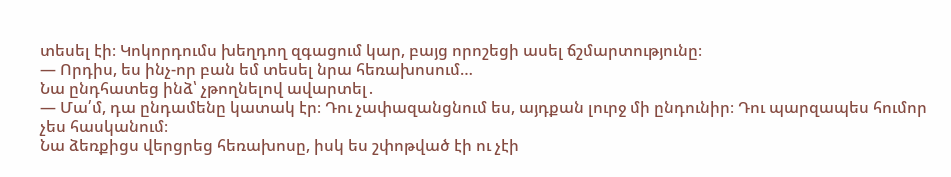տեսել էի։ Կոկորդումս խեղդող զգացում կար, բայց որոշեցի ասել ճշմարտությունը։
— Որդիս, ես ինչ-որ բան եմ տեսել նրա հեռախոսում…
Նա ընդհատեց ինձ՝ չթողնելով ավարտել․
— Մա՛մ, դա ընդամենը կատակ էր։ Դու չափազանցնում ես, այդքան լուրջ մի ընդունիր։ Դու պարզապես հումոր չես հասկանում։
Նա ձեռքիցս վերցրեց հեռախոսը, իսկ ես շփոթված էի ու չէի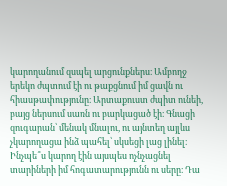կարողանում զսպել արցունքներս։ Ամբողջ երեկո ժպտում էի ու թաքցնում իմ ցավն ու հիասթափությունը։ Արտաքուստ ժպիտ ունեի, բայց ներսում սառն ու բարկացած էի։ Գնացի զուգարան՝ մենակ մնալու, ու այնտեղ այլևս չկարողացա ինձ պահել՝ սկսեցի լաց լինել։ Ինչպե՞ս կարող էին այսպես ոչնչացնել տարիների իմ հոգատարությունն ու սերը։ Դա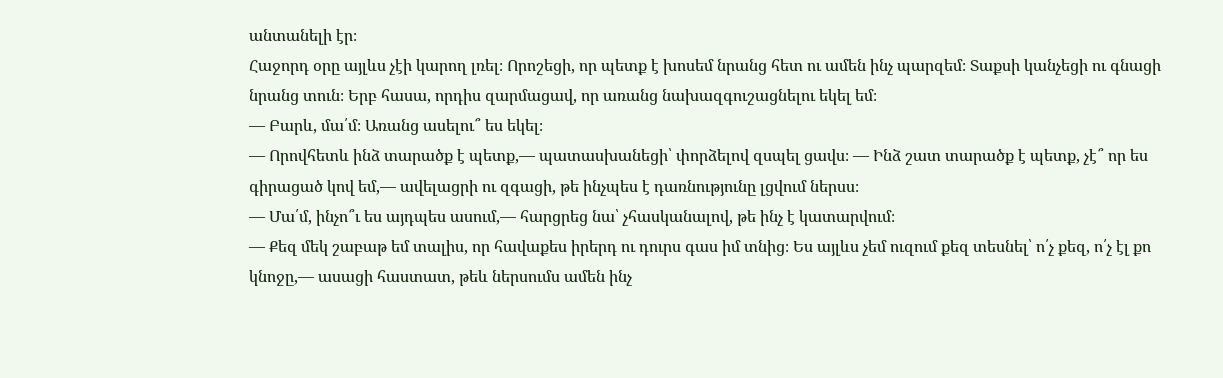անտանելի էր։
Հաջորդ օրը այլևս չէի կարող լռել։ Որոշեցի, որ պետք է խոսեմ նրանց հետ ու ամեն ինչ պարզեմ։ Տաքսի կանչեցի ու գնացի նրանց տուն։ Երբ հասա, որդիս զարմացավ, որ առանց նախազգուշացնելու եկել եմ։
— Բարև, մա՛մ։ Առանց ասելու՞ ես եկել։
— Որովհետև ինձ տարածք է պետք,— պատասխանեցի՝ փորձելով զսպել ցավս։ — Ինձ շատ տարածք է պետք, չէ՞ որ ես գիրացած կով եմ,— ավելացրի ու զգացի, թե ինչպես է դառնությունը լցվում ներսս։
— Մա՛մ, ինչո՞ւ ես այդպես ասում,— հարցրեց նա՝ չհասկանալով, թե ինչ է կատարվում։
— Քեզ մեկ շաբաթ եմ տալիս, որ հավաքես իրերդ ու դուրս գաս իմ տնից։ Ես այլևս չեմ ուզում քեզ տեսնել՝ ո՛չ քեզ, ո՛չ էլ քո կնոջը,— ասացի հաստատ, թեև ներսումս ամեն ինչ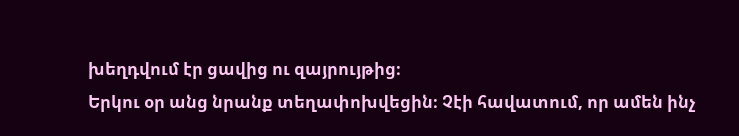խեղդվում էր ցավից ու զայրույթից։
Երկու օր անց նրանք տեղափոխվեցին։ Չէի հավատում, որ ամեն ինչ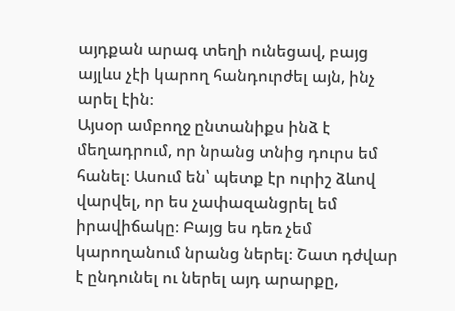այդքան արագ տեղի ունեցավ, բայց այլևս չէի կարող հանդուրժել այն, ինչ արել էին։
Այսօր ամբողջ ընտանիքս ինձ է մեղադրում, որ նրանց տնից դուրս եմ հանել։ Ասում են՝ պետք էր ուրիշ ձևով վարվել, որ ես չափազանցրել եմ իրավիճակը։ Բայց ես դեռ չեմ կարողանում նրանց ներել։ Շատ դժվար է ընդունել ու ներել այդ արարքը,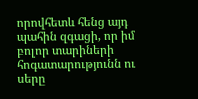որովհետև հենց այդ պահին զգացի, որ իմ բոլոր տարիների հոգատարությունն ու սերը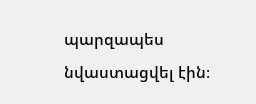պարզապես նվաստացվել էին։